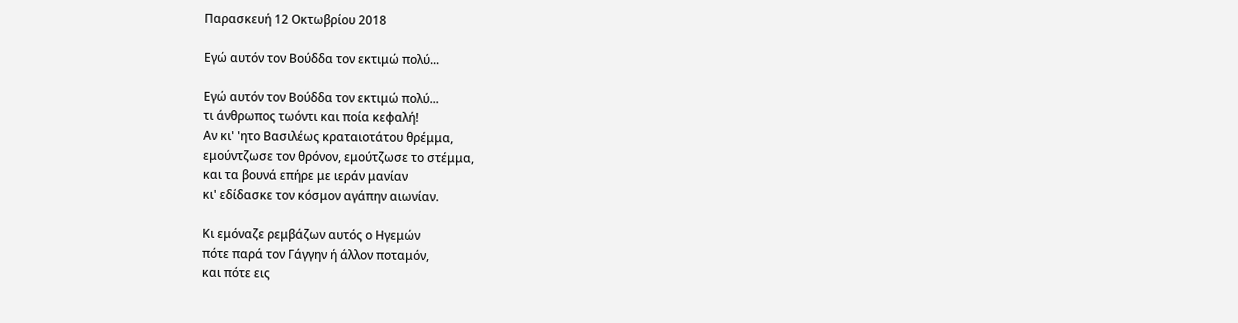Παρασκευή 12 Οκτωβρίου 2018

Εγώ αυτόν τον Βούδδα τον εκτιμώ πολύ...

Εγώ αυτόν τον Βούδδα τον εκτιμώ πολύ...
τι άνθρωπος τωόντι και ποία κεφαλή!
Αν κι' 'ητο Βασιλέως κραταιοτάτου θρέμμα,
εμούντζωσε τον θρόνον, εμούτζωσε το στέμμα,
και τα βουνά επήρε με ιεράν μανίαν
κι' εδίδασκε τον κόσμον αγάπην αιωνίαν.

Κι εμόναζε ρεμβάζων αυτός ο Ηγεμών
πότε παρά τον Γάγγην ή άλλον ποταμόν,
και πότε εις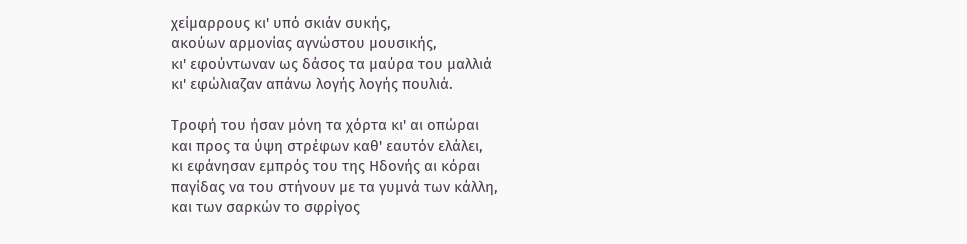χείμαρρους κι' υπό σκιάν συκής,
ακούων αρμονίας αγνώστου μουσικής,
κι' εφούντωναν ως δάσος τα μαύρα του μαλλιά
κι' εφώλιαζαν απάνω λογής λογής πουλιά.

Τροφή του ήσαν μόνη τα χόρτα κι' αι οπώραι
και προς τα ύψη στρέφων καθ' εαυτόν ελάλει,
κι εφάνησαν εμπρός του της Ηδονής αι κόραι
παγίδας να του στήνουν με τα γυμνά των κάλλη,
και των σαρκών το σφρίγος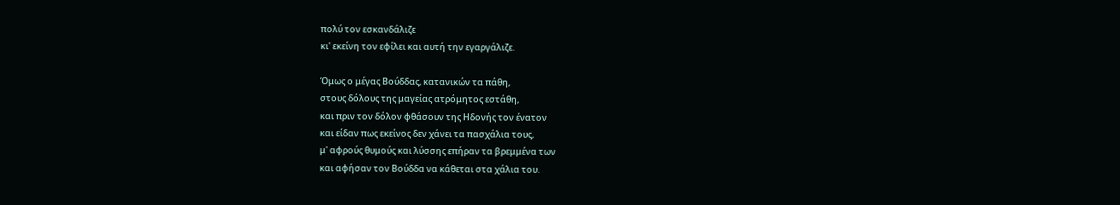πολύ τον εσκανδάλιζε
κι' εκείνη τον εφίλει και αυτή την εγαργάλιζε.

Όμως ο μέγας Βούδδας, κατανικών τα πάθη,
στους δόλους της μαγείας ατρόμητος εστάθη,
και πριν τον δόλον φθάσουν της Ηδονής τον ένατον
και είδαν πως εκείνος δεν χάνει τα πασχάλια τους,
μ' αφρούς θυμούς και λύσσης επήραν τα βρεμμένα των
και αφήσαν τον Βούδδα να κάθεται στα χάλια του.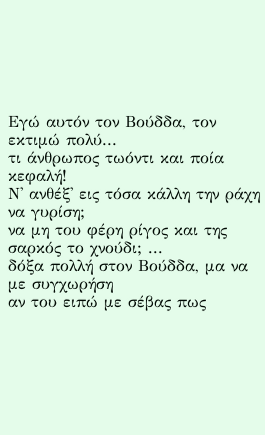Εγώ αυτόν τον Βούδδα, τον εκτιμώ πολύ...
τι άνθρωπος τωόντι και ποία κεφαλή!
Ν' ανθέξ' εις τόσα κάλλη την ράχη να γυρίση;
να μη του φέρη ρίγος και της σαρκός το χνούδι; ...
δόξα πολλή στον Βούδδα, μα να με συγχωρήση
αν του ειπώ με σέβας πως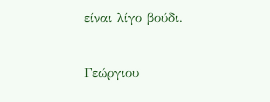είναι λίγο βούδι.

Γεώργιου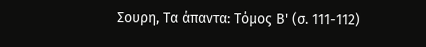Σουρη, Τα άπαντα: Τόμος Β' (σ. 111-112)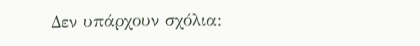Δεν υπάρχουν σχόλια: